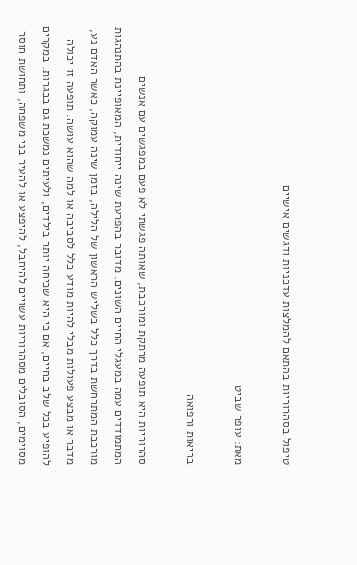טיפול בסהרוריות בהתאם להמלצות עדכניות ודגשים אישיים

מאת: עופר שביט

בריאות ורפואה

סהרוריות היא תופעה מרתקת ומורכבת, שאותה פגשתי לא פעם במפגשים עם אנשים המתמודדים עמה במעגלי החיים השונים. מדובר בהפרעת שינה ייחודית, המאופיינת בהתנהגות מורכבת המתרחשת בדרך כלל בשליש הראשון של הלילה, בזמן שינה עמוקה, כאשר האדם נע, מדבר או מבצע פעולות מבלי להיות מודע כלל לסביבה או למה שהוא עושה. תופעה זו יכולה להופיע בכל שלב בחיים, אם כי היא שכיחה יותר בילדים, ולעיתים נמשכת גם בבגרות. במקרים מסוימים, הסובלים מסהרוריות עשויים להיחבל, להיפצע או להעיר בני משפחה, ותחושת חוסר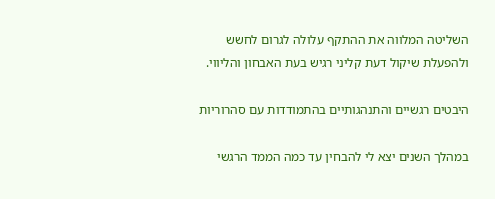השליטה המלווה את ההתקף עלולה לגרום לחשש ולהפעלת שיקול דעת קליני רגיש בעת האבחון והליווי.

היבטים רגשיים והתנהגותיים בהתמודדות עם סהרוריות

במהלך השנים יצא לי להבחין עד כמה הממד הרגשי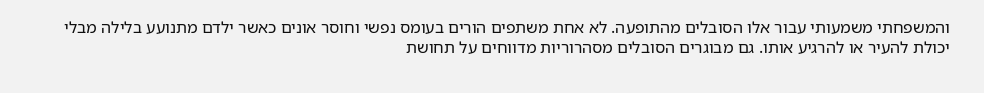והמשפחתי משמעותי עבור אלו הסובלים מהתופעה. לא אחת משתפים הורים בעומס נפשי וחוסר אונים כאשר ילדם מתנועע בלילה מבלי יכולת להעיר או להרגיע אותו. גם מבוגרים הסובלים מסהרוריות מדווחים על תחושת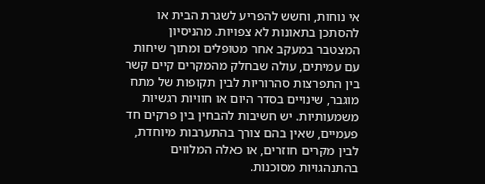אי נוחות, וחשש להפריע לשגרת הבית או להסתכן בתאונות לא צפויות. מהניסיון המצטבר במעקב אחר מטופלים ומתוך שיחות עם עמיתים, עולה שבחלק מהמקרים קיים קשר בין התפרצות סהרוריות לבין תקופות של מתח מוגבר, שינויים בסדר היום או חוויות רגשיות משמעותיות. יש חשיבות להבחין בין פרקים חד פעמיים, שאין בהם צורך בהתערבות מיוחדת, לבין מקרים חוזרים, או כאלה המלווים בהתנהגויות מסוכנות.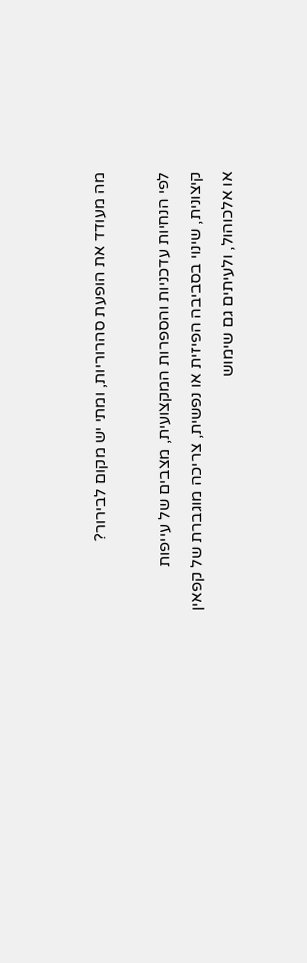מה מעודד את הופעת סהרוריות, ומתי יש מקום לבירור?

לפי הנחיות עדכניות והספרות המקצועית, מצבים של עייפות קיצונית, שינוי בסביבה הפיזית או נפשית, צריכה מוגברת של קפאין או אלכוהול, ולעיתים גם שימוש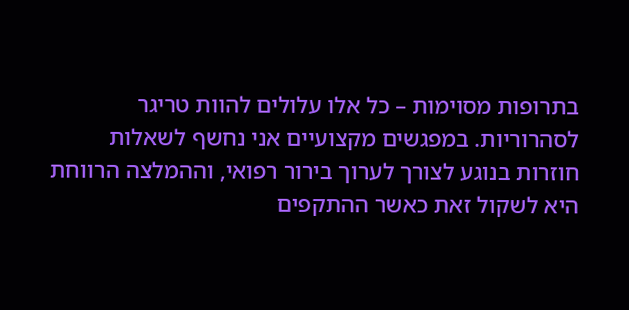בתרופות מסוימות – כל אלו עלולים להוות טריגר לסהרוריות. במפגשים מקצועיים אני נחשף לשאלות חוזרות בנוגע לצורך לערוך בירור רפואי, וההמלצה הרווחת היא לשקול זאת כאשר ההתקפים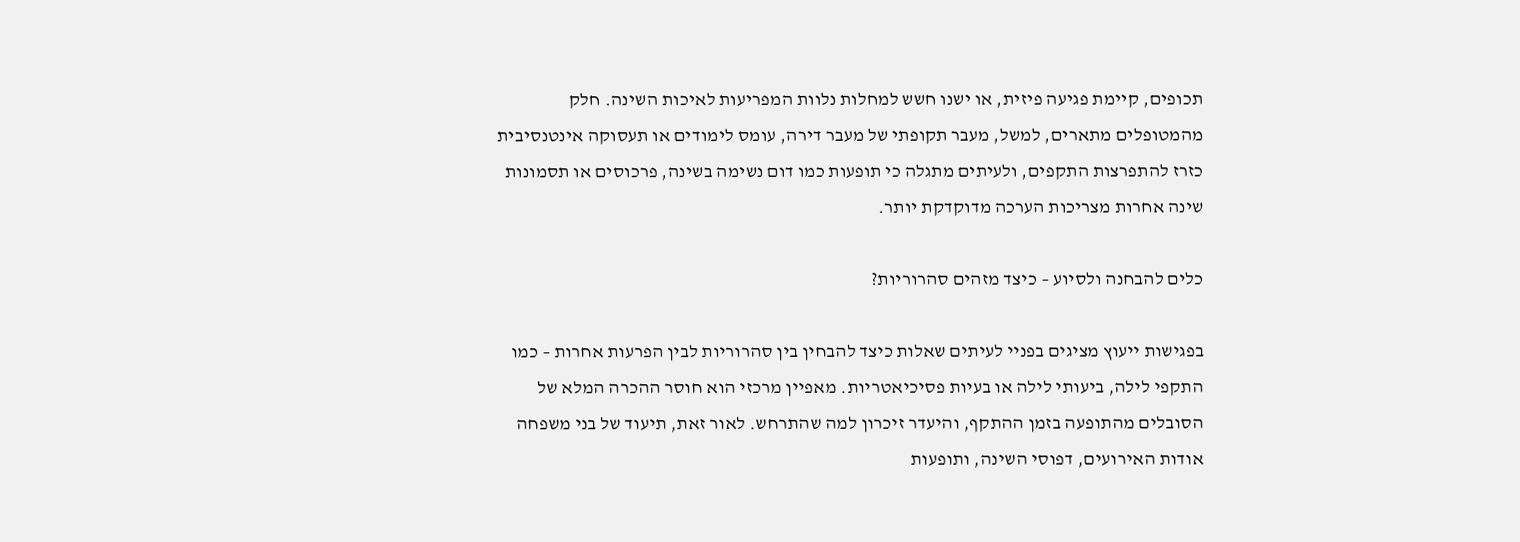תכופים, קיימת פגיעה פיזית, או ישנו חשש למחלות נלוות המפריעות לאיכות השינה. חלק מהמטופלים מתארים, למשל, מעבר תקופתי של מעבר דירה, עומס לימודים או תעסוקה אינטנסיבית כזרז להתפרצות התקפים, ולעיתים מתגלה כי תופעות כמו דום נשימה בשינה, פרכוסים או תסמונות שינה אחרות מצריכות הערכה מדוקדקת יותר.

כלים להבחנה ולסיוע – כיצד מזהים סהרוריות?

בפגישות ייעוץ מציגים בפניי לעיתים שאלות כיצד להבחין בין סהרוריות לבין הפרעות אחרות – כמו התקפי לילה, ביעותי לילה או בעיות פסיכיאטריות. מאפיין מרכזי הוא חוסר ההכרה המלא של הסובלים מהתופעה בזמן ההתקף, והיעדר זיכרון למה שהתרחש. לאור זאת, תיעוד של בני משפחה אודות האירועים, דפוסי השינה, ותופעות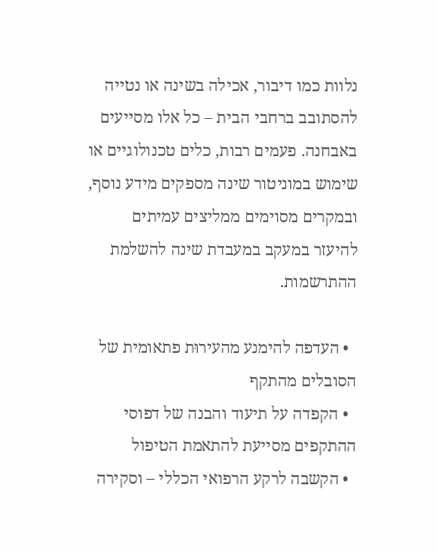נלוות כמו דיבור, אכילה בשינה או נטייה להסתובב ברחבי הבית – כל אלו מסייעים באבחנה. פעמים רבות, כלים טכנולוגיים או שימוש במוניטור שינה מספקים מידע נוסף, ובמקרים מסוימים ממליצים עמיתים להיעזר במעקב במעבדת שינה להשלמת ההתרשמות.

  • העדפה להימנע מהעירוּת פתאומית של הסובלים מהתקף
  • הקפדה על תיעוד והבנה של דפוסי ההתקפים מסייעת להתאמת הטיפול
  • הקשבה לרקע הרפואי הכללי – וסקירה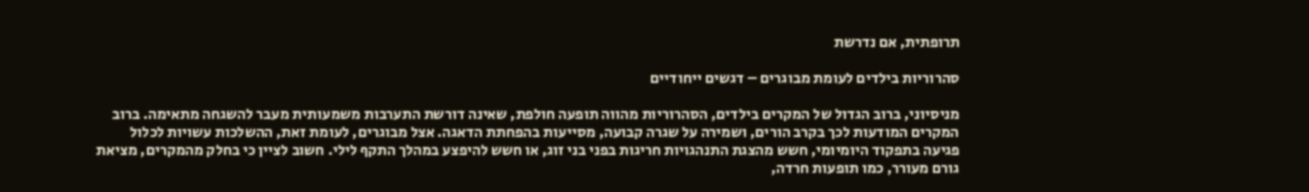תרופתית, אם נדרשת

סהרוריות בילדים לעומת מבוגרים – דגשים ייחודיים

מניסיוני, ברוב הגדול של המקרים בילדים, הסהרוריות מהווה תופעה חולפת, שאינה דורשת התערבות משמעותית מעבר להשגחה מתאימה. ברוב המקרים המודעות לכך בקרב הורים, ושמירה על שגרה קבועה, מסייעות בהפחתת הדאגה. אצל מבוגרים, לעומת זאת, ההשלכות עשויות לכלול פגיעה בתפקוד היומיומי, חשש מהצגת התנהגויות חריגות בפני בני זוג, או חשש להיפצע במהלך התקף לילי. חשוב לציין כי בחלק מהמקרים, מציאת גורם מעורר, כמו תופעות חרדה,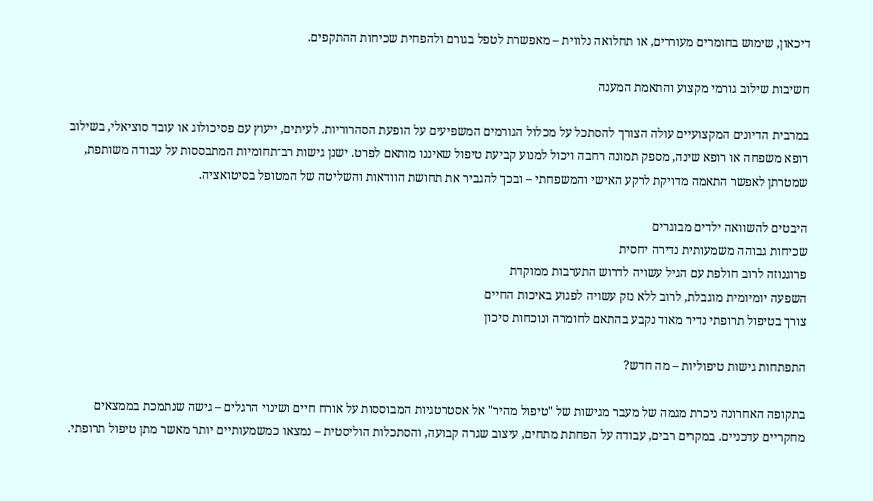דיכאון, שימוש בחומרים מעוררים, או תחלואה נלווית – מאפשרת לטפל בגורם ולהפחית שכיחות ההתקפים.

חשיבות שילוב גורמי מקצוע והתאמת המענה

במרבית הדיונים המקצועיים עולה הצורך להסתכל על מכלול הגורמים המשפיעים על הופעת הסהרוריות. לעיתים, ייעוץ עם פסיכולוג או עובד סוציאלי, בשילוב רופא משפחה או רופא שינה, מספק תמונה רחבה ויכול למנוע קביעת טיפול שאיננו מותאם לפרט. ישנן גישות רב־תחומיות המתבססות על עבודה משותפת, שמטרתן לאפשר התאמה מדויקת לרקע האישי והמשפחתי – ובכך להגביר את תחושת הוודאות והשליטה של המטופל בסיטואציה.

היבטים להשוואה ילדים מבוגרים
שכיחות גבוהה משמעותית נדירה יחסית
פרוגנוזה לרוב חולפת עם הגיל עשויה לדרוש התערבות ממוקדת
השפעה יומיומית מוגבלת, לרוב ללא נזק עשויה לפגוע באיכות החיים
צורך בטיפול תרופתי נדיר מאוד נקבע בהתאם לחומרה ונוכחות סיכון

התפתחות גישות טיפוליות – מה חדש?

בתקופה האחרונה ניכרת מגמה של מעבר מגישות של "טיפול מהיר" אל אסטרטגיות המבוססות על אורח חיים ושינוי הרגלים – גישה שנתמכת בממצאים מחקריים עדכניים. במקרים רבים, עבודה על הפחתת מתחים, עיצוב שגרה קבועה, והסתכלות הוליסטית – נמצאו כמשמעותיים יותר מאשר מתן טיפול תרופתי.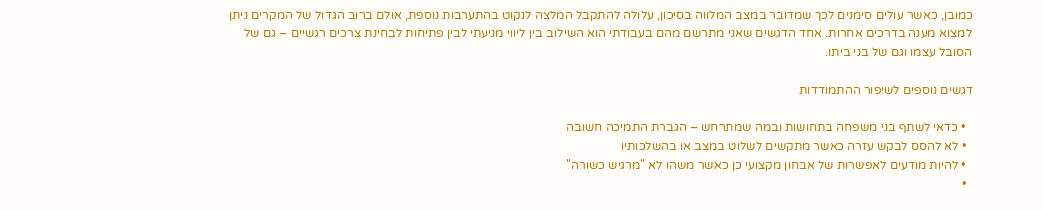כמובן, כאשר עולים סימנים לכך שמדובר במצב המלווה בסיכון, עלולה להתקבל המלצה לנקוט בהתערבות נוספת, אולם ברוב הגדול של המקרים ניתן למצוא מענה בדרכים אחרות. אחד הדגשים שאני מתרשם מהם בעבודתי הוא השילוב בין ליווי מניעתי לבין פתיחות לבחינת צרכים רגשיים – גם של הסובל עצמו וגם של בני ביתו.

דגשים נוספים לשיפור ההתמודדות

  • כדאי לשתף בני משפחה בתחושות ובמה שמתרחש – הגברת התמיכה חשובה
  • לא להסס לבקש עזרה כאשר מתקשים לשלוט במצב או בהשלכותיו
  • להיות מודעים לאפשרות של אבחון מקצועי כן כאשר משהו לא "מרגיש כשורה"
  •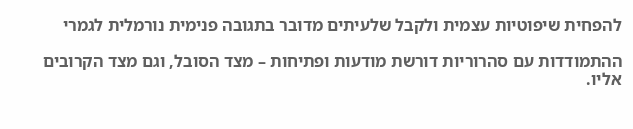להפחית שיפוטיות עצמית ולקבל שלעיתים מדובר בתגובה פנימית נורמלית לגמרי

ההתמודדות עם סהרוריות דורשת מודעות ופתיחות – מצד הסובל, וגם מצד הקרובים אליו.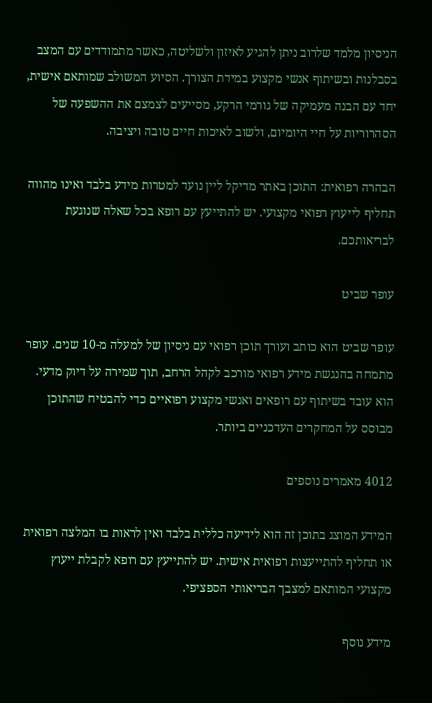הניסיון מלמד שלרוב ניתן להגיע לאיזון ולשליטה, כאשר מתמודדים עם המצב בסבלנות ובשיתוף אנשי מקצוע במידת הצורך. הסיוע המשולב שמותאם אישית, יחד עם הבנה מעמיקה של גורמי הרקע, מסייעים לצמצם את ההשפעה של הסהרוריות על חיי היומיום, ולשוב לאיכות חיים טובה ויציבה.

הבהרה רפואית: התוכן באתר מדיקל ליין נועד למטרות מידע בלבד ואינו מהווה תחליף לייעוץ רפואי מקצועי. יש להתייעץ עם רופא בכל שאלה שנוגעת לבריאותכם.

עופר שביט

עופר שביט הוא כותב ועורך תוכן רפואי עם ניסיון של למעלה מ-10 שנים. עופר מתמחה בהנגשת מידע רפואי מורכב לקהל הרחב, תוך שמירה על דיוק מדעי. הוא עובד בשיתוף עם רופאים ואנשי מקצוע רפואיים כדי להבטיח שהתוכן מבוסס על המחקרים העדכניים ביותר.

4012 מאמרים נוספים

המידע המוצג בתוכן זה הוא לידיעה כללית בלבד ואין לראות בו המלצה רפואית או תחליף להתייעצות רפואית אישית. יש להתייעץ עם רופא לקבלת ייעוץ מקצועי המותאם למצבך הבריאותי הספציפי.

מידע נוסף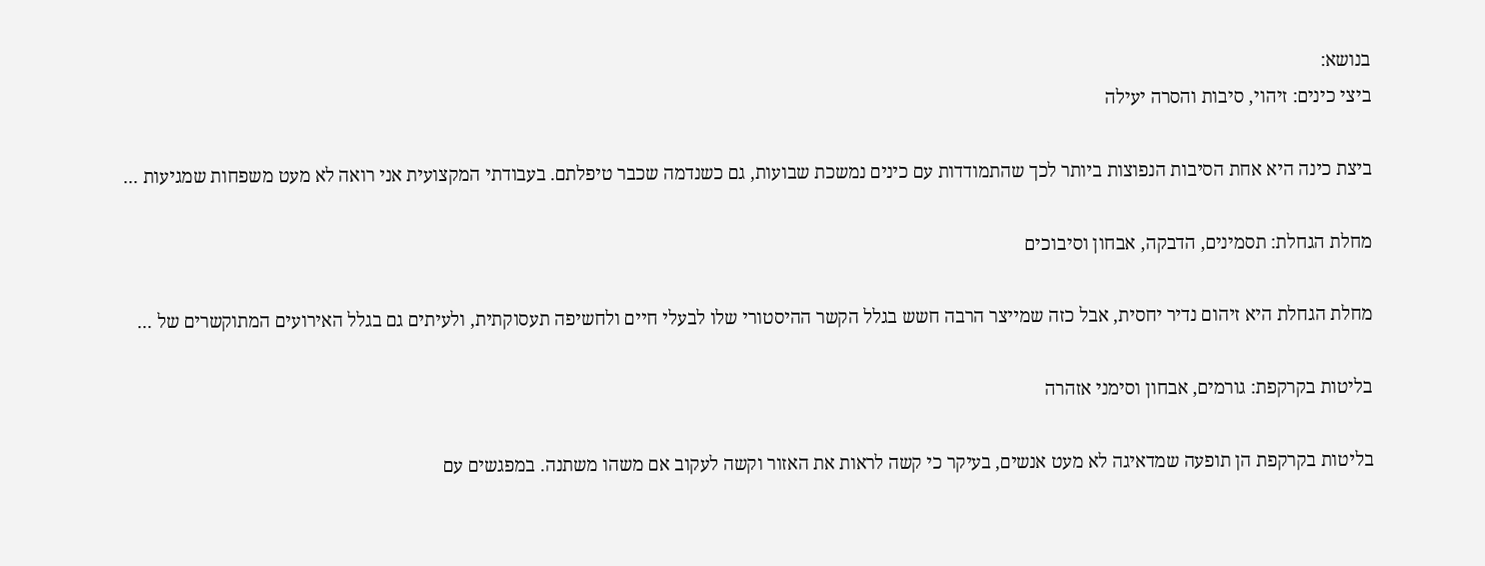בנושא:
ביצי כינים: זיהוי, סיבות והסרה יעילה

ביצת כינה היא אחת הסיבות הנפוצות ביותר לכך שהתמודדות עם כינים נמשכת שבועות, גם כשנדמה שכבר טיפלתם. בעבודתי המקצועית אני רואה לא מעט משפחות שמגיעות ...

מחלת הגחלת: תסמינים, הדבקה, אבחון וסיבוכים

מחלת הגחלת היא זיהום נדיר יחסית, אבל כזה שמייצר הרבה חשש בגלל הקשר ההיסטורי שלו לבעלי חיים ולחשיפה תעסוקתית, ולעיתים גם בגלל האירועים המתוקשרים של ...

בליטות בקרקפת: גורמים, אבחון וסימני אזהרה

בליטות בקרקפת הן תופעה שמדאיגה לא מעט אנשים, בעיקר כי קשה לראות את האזור וקשה לעקוב אם משהו משתנה. במפגשים עם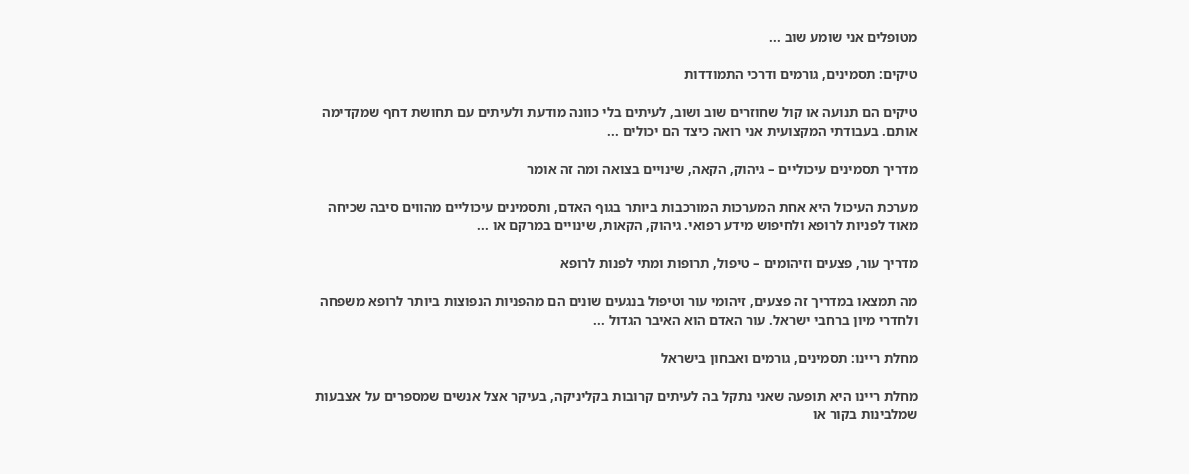מטופלים אני שומע שוב ...

טיקים: תסמינים, גורמים ודרכי התמודדות

טיקים הם תנועה או קול שחוזרים שוב ושוב, לעיתים בלי כוונה מודעת ולעיתים עם תחושת דחף שמקדימה אותם. בעבודתי המקצועית אני רואה כיצד הם יכולים ...

מדריך תסמינים עיכוליים – גיהוק, הקאה, שינויים בצואה ומה זה אומר

מערכת העיכול היא אחת המערכות המורכבות ביותר בגוף האדם, ותסמינים עיכוליים מהווים סיבה שכיחה מאוד לפניות לרופא ולחיפוש מידע רפואי. גיהוק, הקאות, שינויים במרקם או ...

מדריך עור, פצעים וזיהומים – טיפול, תרופות ומתי לפנות לרופא

מה תמצאו במדריך זה פצעים, זיהומי עור וטיפול בנגעים שונים הם מהפניות הנפוצות ביותר לרופא משפחה ולחדרי מיון ברחבי ישראל. עור האדם הוא האיבר הגדול ...

מחלת ריינו: תסמינים, גורמים ואבחון בישראל

מחלת ריינו היא תופעה שאני נתקל בה לעיתים קרובות בקליניקה, בעיקר אצל אנשים שמספרים על אצבעות שמלבינות בקור או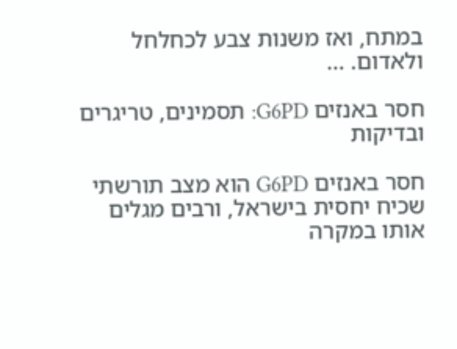במתח, ואז משנות צבע לכחלחל ולאדום. ...

חסר באנזים G6PD: תסמינים, טריגרים ובדיקות

חסר באנזים G6PD הוא מצב תורשתי שכיח יחסית בישראל, ורבים מגלים אותו במקרה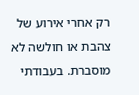רק אחרי אירוע של צהבת או חולשה לא מוסברת. בעבודתי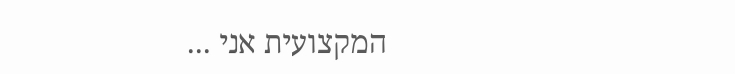המקצועית אני ...